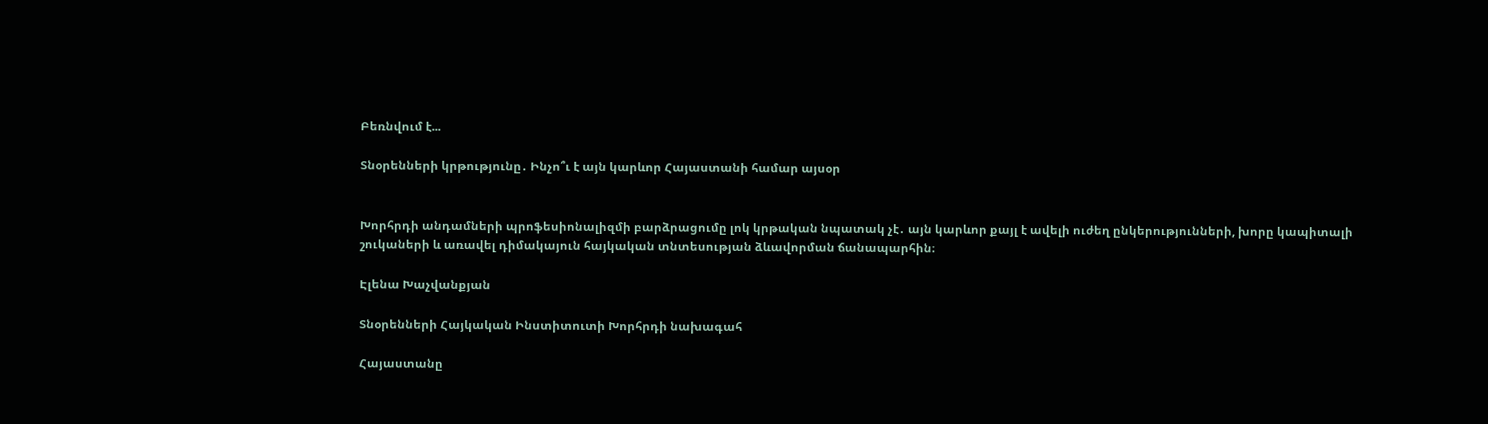Բեռնվում է...

Տնօրենների կրթությունը․ Ինչո՞ւ է այն կարևոր Հայաստանի համար այսօր


Խորհրդի անդամների պրոֆեսիոնալիզմի բարձրացումը լոկ կրթական նպատակ չէ․ այն կարևոր քայլ է ավելի ուժեղ ընկերությունների, խորը կապիտալի շուկաների և առավել դիմակայուն հայկական տնտեսության ձևավորման ճանապարհին։

Էլենա Խաչվանքյան

Տնօրենների Հայկական Ինստիտուտի Խորհրդի նախագահ

Հայաստանը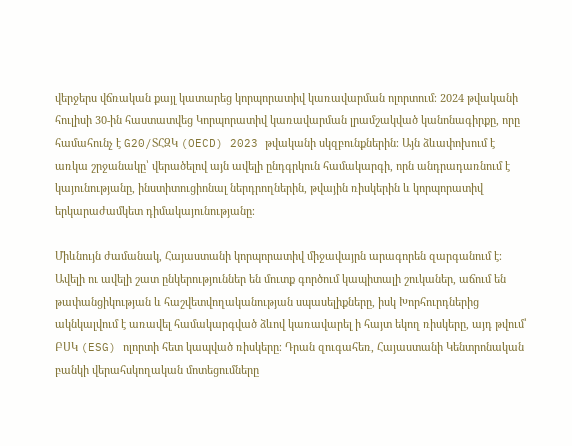վերջերս վճռական քայլ կատարեց կորպորատիվ կառավարման ոլորտում։ 2024 թվականի հուլիսի 30-ին հաստատվեց Կորպորատիվ կառավարման լրամշակված կանոնագիրքը, որը համահունչ է G20/ՏՀԶԿ (OECD) 2023 թվականի սկզբունքներին։ Այն ձևափոխում է առկա շրջանակը՝ վերածելով այն ավելի ընդգրկուն համակարգի, որն անդրադառնում է կայունությանը, ինստիտուցիոնալ ներդրողներին, թվային ռիսկերին և կորպորատիվ երկարաժամկետ դիմակայունությանը։

Միևնույն ժամանակ, Հայաստանի կորպորատիվ միջավայրն արագորեն զարգանում է։ Ավելի ու ավելի շատ ընկերություններ են մուտք գործում կապիտալի շուկաներ, աճում են թափանցիկության և հաշվետվողականության սպասելիքները, իսկ Խորհուրդներից ակնկալվում է առավել համակարգված ձևով կառավարել ի հայտ եկող ռիսկերը, այդ թվում՝ ԲՍԿ (ESG) ոլորտի հետ կապված ռիսկերը։ Դրան զուգահեռ, Հայաստանի Կենտրոնական բանկի վերահսկողական մոտեցումները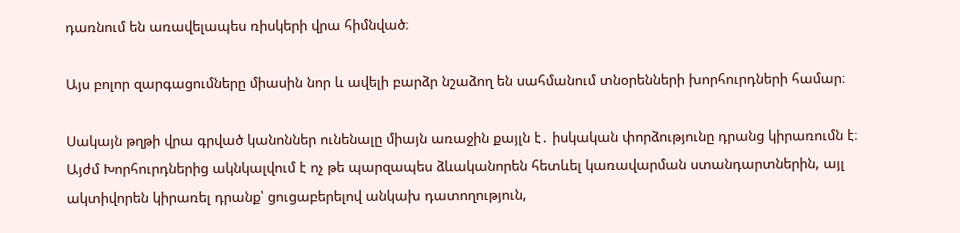դառնում են առավելապես ռիսկերի վրա հիմնված։

Այս բոլոր զարգացումները միասին նոր և ավելի բարձր նշաձող են սահմանում տնօրենների խորհուրդների համար։

Սակայն թղթի վրա գրված կանոններ ունենալը միայն առաջին քայլն է․ իսկական փորձությունը դրանց կիրառումն է։ Այժմ Խորհուրդներից ակնկալվում է ոչ թե պարզապես ձևականորեն հետևել կառավարման ստանդարտներին, այլ ակտիվորեն կիրառել դրանք՝ ցուցաբերելով անկախ դատողություն,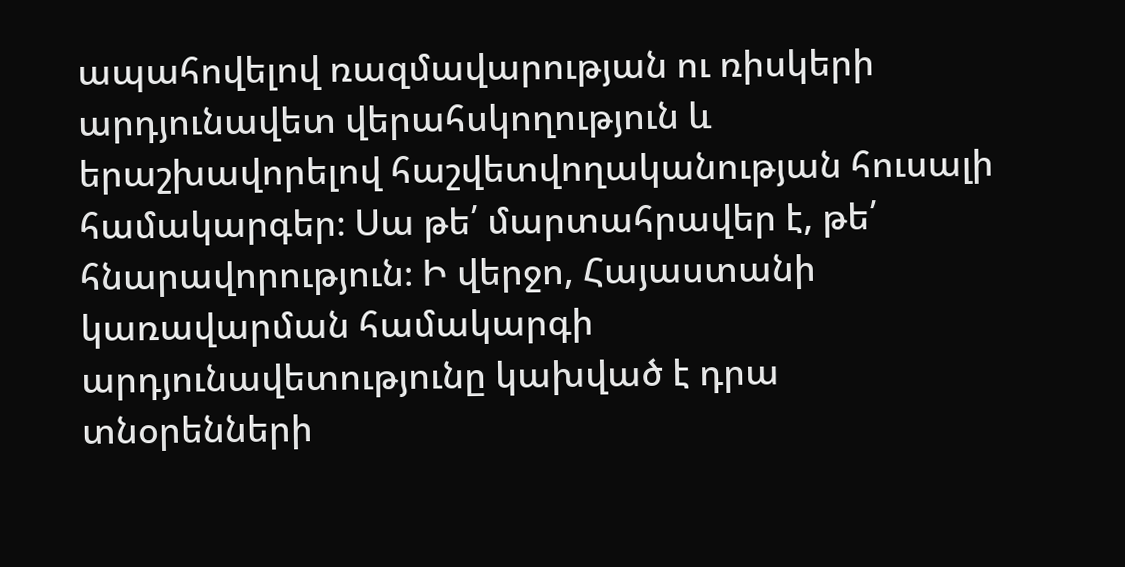ապահովելով ռազմավարության ու ռիսկերի արդյունավետ վերահսկողություն և երաշխավորելով հաշվետվողականության հուսալի համակարգեր։ Սա թե՛ մարտահրավեր է, թե՛ հնարավորություն։ Ի վերջո, Հայաստանի կառավարման համակարգի արդյունավետությունը կախված է դրա տնօրենների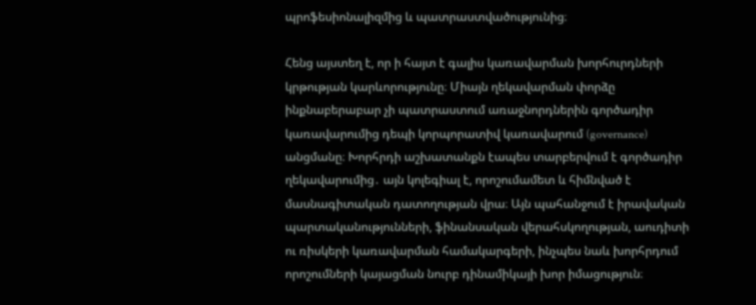պրոֆեսիոնալիզմից և պատրաստվածությունից։

Հենց այստեղ է, որ ի հայտ է գալիս կառավարման խորհուրդների կրթության կարևորությունը։ Միայն ղեկավարման փորձը ինքնաբերաբար չի պատրաստում առաջնորդներին գործադիր կառավարումից դեպի կորպորատիվ կառավարում (governance) անցմանը։ Խորհրդի աշխատանքն էապես տարբերվում է գործադիր ղեկավարումից․ այն կոլեգիալ է, որոշումամետ և հիմնված է մասնագիտական դատողության վրա։ Այն պահանջում է իրավական պարտականությունների, ֆինանսական վերահսկողության, աուդիտի ու ռիսկերի կառավարման համակարգերի, ինչպես նաև խորհրդում որոշումների կայացման նուրբ դինամիկայի խոր իմացություն։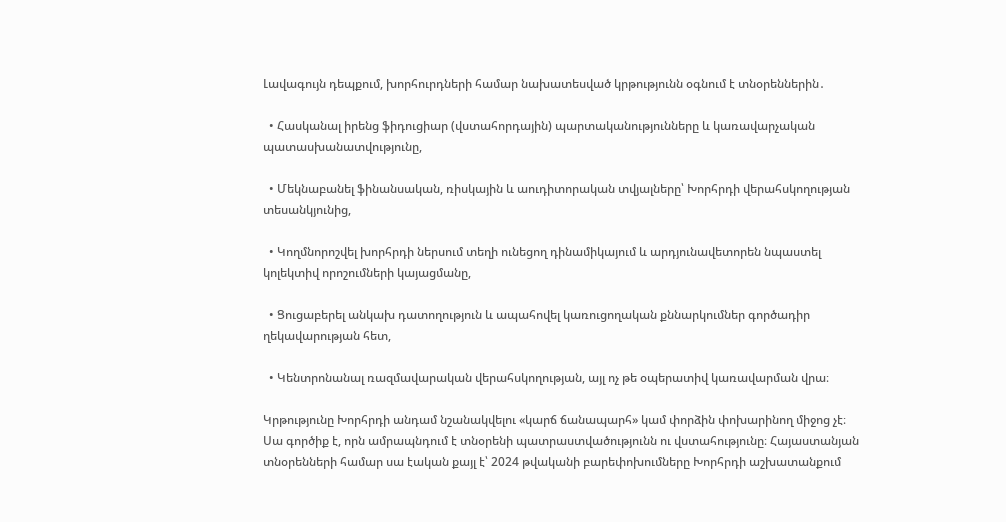Լավագույն դեպքում, խորհուրդների համար նախատեսված կրթությունն օգնում է տնօրեններին․

  • Հասկանալ իրենց ֆիդուցիար (վստահորդային) պարտականությունները և կառավարչական պատասխանատվությունը,

  • Մեկնաբանել ֆինանսական, ռիսկային և աուդիտորական տվյալները՝ Խորհրդի վերահսկողության տեսանկյունից,

  • Կողմնորոշվել խորհրդի ներսում տեղի ունեցող դինամիկայում և արդյունավետորեն նպաստել կոլեկտիվ որոշումների կայացմանը,

  • Ցուցաբերել անկախ դատողություն և ապահովել կառուցողական քննարկումներ գործադիր ղեկավարության հետ,

  • Կենտրոնանալ ռազմավարական վերահսկողության, այլ ոչ թե օպերատիվ կառավարման վրա։

Կրթությունը Խորհրդի անդամ նշանակվելու «կարճ ճանապարհ» կամ փորձին փոխարինող միջոց չէ։ Սա գործիք է, որն ամրապնդում է տնօրենի պատրաստվածությունն ու վստահությունը։ Հայաստանյան տնօրենների համար սա էական քայլ է՝ 2024 թվականի բարեփոխումները Խորհրդի աշխատանքում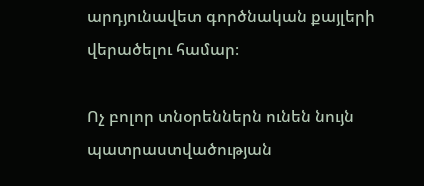արդյունավետ գործնական քայլերի վերածելու համար։

Ոչ բոլոր տնօրեններն ունեն նույն պատրաստվածության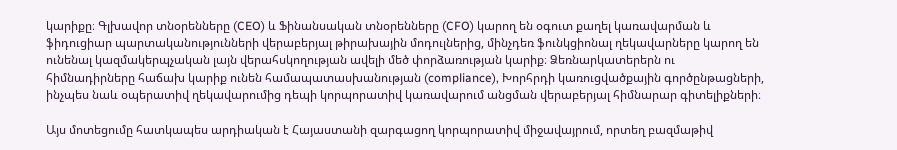կարիքը։ Գլխավոր տնօրենները (CEO) և Ֆինանսական տնօրենները (CFO) կարող են օգուտ քաղել կառավարման և ֆիդուցիար պարտականությունների վերաբերյալ թիրախային մոդուլներից, մինչդեռ ֆունկցիոնալ ղեկավարները կարող են ունենալ կազմակերպչական լայն վերահսկողության ավելի մեծ փորձառության կարիք։ Ձեռնարկատերերն ու հիմնադիրները հաճախ կարիք ունեն համապատասխանության (compliance), Խորհրդի կառուցվածքային գործընթացների, ինչպես նաև օպերատիվ ղեկավարումից դեպի կորպորատիվ կառավարում անցման վերաբերյալ հիմնարար գիտելիքների։

Այս մոտեցումը հատկապես արդիական է Հայաստանի զարգացող կորպորատիվ միջավայրում, որտեղ բազմաթիվ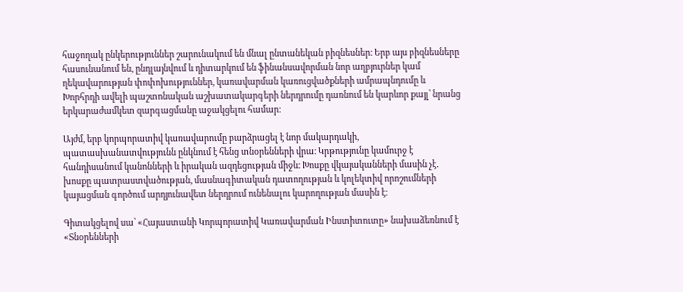հաջողակ ընկերություններ շարունակում են մնալ ընտանեկան բիզնեսներ։ Երբ այս բիզնեսները հասունանում են, ընդլայնվում և դիտարկում են ֆինանսավորման նոր աղբյուրներ կամ ղեկավարության փոփոխություններ, կառավարման կառուցվածքների ամրապնդումը և Խորհրդի ավելի պաշտոնական աշխատակարգերի ներդրումը դառնում են կարևոր քայլ՝ նրանց երկարաժամկետ զարգացմանը աջակցելու համար։

Այժմ, երբ կորպորատիվ կառավարումը բարձրացել է նոր մակարդակի, պատասխանատվությունն ընկնում է հենց տնօրենների վրա։ Կրթությունը կամուրջ է հանդիսանում կանոնների և իրական ազդեցության միջև։ Խոսքը վկայականների մասին չէ․ խոսքը պատրաստվածության, մասնագիտական դատողության և կոլեկտիվ որոշումների կայացման գործում արդյունավետ ներդրում ունենալու կարողության մասին է։

Գիտակցելով սա՝ «Հայաստանի Կորպորատիվ Կառավարման Ինստիտուտը» նախաձեռնում է «Տնօրենների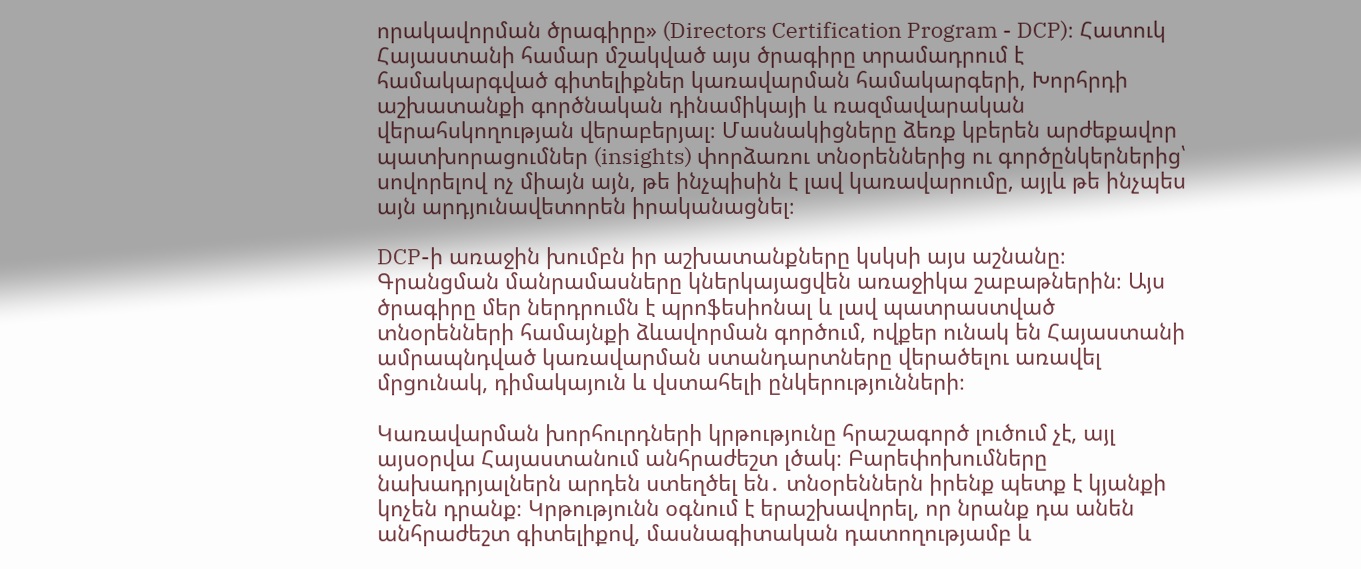որակավորման ծրագիրը» (Directors Certification Program - DCP)։ Հատուկ Հայաստանի համար մշակված այս ծրագիրը տրամադրում է համակարգված գիտելիքներ կառավարման համակարգերի, Խորհրդի աշխատանքի գործնական դինամիկայի և ռազմավարական վերահսկողության վերաբերյալ։ Մասնակիցները ձեռք կբերեն արժեքավոր պատխորացումներ (insights) փորձառու տնօրեններից ու գործընկերներից՝ սովորելով ոչ միայն այն, թե ինչպիսին է լավ կառավարումը, այլև թե ինչպես այն արդյունավետորեն իրականացնել։

DCP-ի առաջին խումբն իր աշխատանքները կսկսի այս աշնանը։ Գրանցման մանրամասները կներկայացվեն առաջիկա շաբաթներին։ Այս ծրագիրը մեր ներդրումն է պրոֆեսիոնալ և լավ պատրաստված տնօրենների համայնքի ձևավորման գործում, ովքեր ունակ են Հայաստանի ամրապնդված կառավարման ստանդարտները վերածելու առավել մրցունակ, դիմակայուն և վստահելի ընկերությունների։

Կառավարման խորհուրդների կրթությունը հրաշագործ լուծում չէ, այլ այսօրվա Հայաստանում անհրաժեշտ լծակ։ Բարեփոխումները նախադրյալներն արդեն ստեղծել են․ տնօրեններն իրենք պետք է կյանքի կոչեն դրանք։ Կրթությունն օգնում է երաշխավորել, որ նրանք դա անեն անհրաժեշտ գիտելիքով, մասնագիտական դատողությամբ և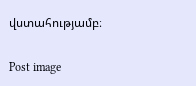վստահությամբ։

Post image